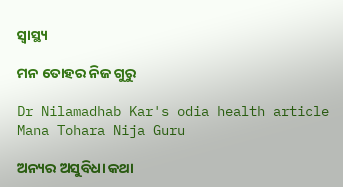ସ୍ୱାସ୍ଥ୍ୟ

ମନ ତୋହର ନିଜ ଗୁରୁ

Dr Nilamadhab Kar's odia health article Mana Tohara Nija Guru

ଅନ୍ୟର ଅସୁବିଧା କଥା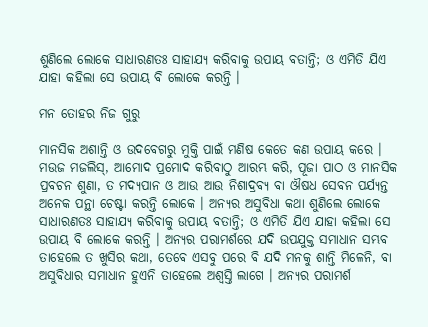ଶୁଣିଲେ ଲୋକେ ସାଧାରଣତଃ ସାହାଯ୍ୟ କରିବାକୁ ଉପାୟ ବତାନ୍ତି; ଓ ଏମିତି ଯିଏ ଯାହା କହିଲା ସେ ଉପାୟ ବି ଲୋକେ କରନ୍ତି ।

ମନ ତୋହର ନିଜ ଗୁରୁ

ମାନସିକ ଅଶାନ୍ତି ଓ ଉଦବେଗରୁ ମୁକ୍ତି ପାଇଁ ମଣିଷ କେତେ କଣ ଉପାୟ କରେ । ମଉଜ ମଜଲିସ୍‌, ଆମୋଦ ପ୍ରମୋଦ କରିବାଠୁ ଆରମ୍ଭ କରି, ପୂଜା ପାଠ ଓ ମାନସିକ ପ୍ରବଚନ ଶୁଣା, ତ ମଦ୍ୟପାନ ଓ ଆଉ ଆଉ ନିଶାଦ୍ରବ୍ୟ ବା ଔଷଧ ସେବନ ପର୍ଯ୍ୟନ୍ତ ଅନେକ ପନ୍ଥା ଚେଷ୍ଟା କରନ୍ତି ଲୋକେ । ଅନ୍ୟର ଅସୁବିଧା କଥା ଶୁଣିଲେ ଲୋକେ ସାଧାରଣତଃ ସାହାଯ୍ୟ କରିବାକୁ ଉପାୟ ବତାନ୍ତି; ଓ ଏମିତି ଯିଏ ଯାହା କହିଲା ସେ ଉପାୟ ବି ଲୋକେ କରନ୍ତି । ଅନ୍ୟର ପରାମର୍ଶରେ ଯଦି ଉପଯୁକ୍ତ ସମାଧାନ ସମ୍ଭବ ତାହେଲେ ତ ଖୁସିର କଥା, ତେବେ ଏସବୁ ପରେ ବି ଯଦି ମନକୁ ଶାନ୍ତି ମିଳେନି, ବା ଅସୁବିଧାର ସମାଧାନ ହୁଏନି ତାହେଲେ ଅଶ୍ଵସ୍ତି ଲାଗେ । ଅନ୍ୟର ପରାମର୍ଶ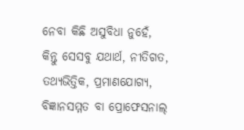ନେବା କିଛି ଅସୁବିଧା ନୁହେଁ, କିନ୍ତୁ ସେସବୁ ଯଥାର୍ଥ, ନୀତିଗତ, ତଥ୍ୟଭିତ୍ତିକ, ପ୍ରମାଣଯୋଗ୍ୟ, ବିଜ୍ଞାନସମ୍ମତ ବା ପ୍ରୋଫେସନାଲ୍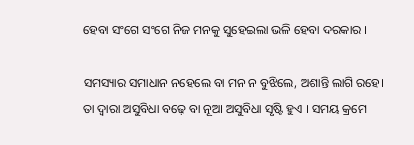ହେବା ସଂଗେ ସଂଗେ ନିଜ ମନକୁ ସୁହେଇଲା ଭଳି ହେବା ଦରକାର ।

ସମସ୍ୟାର ସମାଧାନ ନହେଲେ ବା ମନ ନ ବୁଝିଲେ, ଅଶାନ୍ତି ଲାଗି ରହେ। ତା ଦ୍ୱାରା ଅସୁବିଧା ବଢ଼େ ବା ନୂଆ ଅସୁବିଧା ସୃଷ୍ଟି ହୁଏ । ସମୟ କ୍ରମେ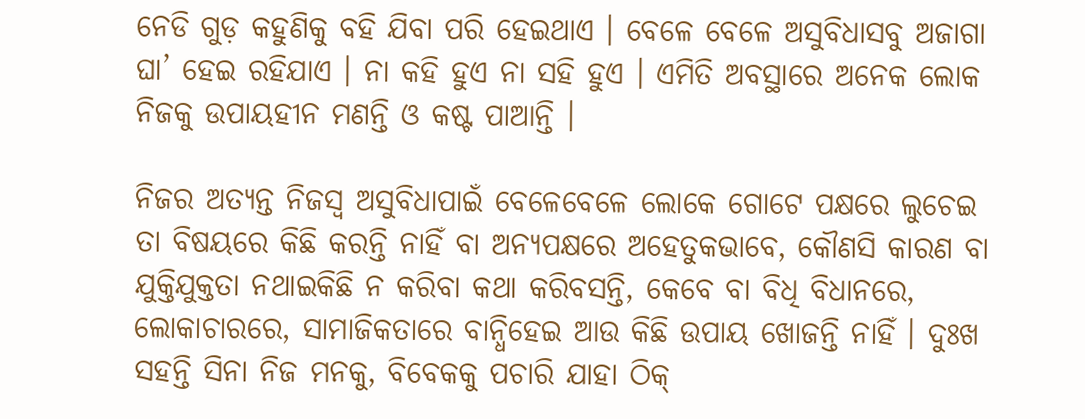ନେଡି ଗୁଡ଼ କହୁଣିକୁ ବହି ଯିବା ପରି ହେଇଥାଏ । ବେଳେ ବେଳେ ଅସୁବିଧାସବୁ ଅଜାଗା ଘା’ ହେଇ ରହିଯାଏ । ନା କହି ହୁଏ ନା ସହି ହୁଏ । ଏମିତି ଅବସ୍ଥାରେ ଅନେକ ଲୋକ ନିଜକୁ ଉପାୟହୀନ ମଣନ୍ତି ଓ କଷ୍ଟ ପାଆନ୍ତି ।

ନିଜର ଅତ୍ୟନ୍ତ ନିଜସ୍ୱ ଅସୁବିଧାପାଇଁ ବେଳେବେଳେ ଲୋକେ ଗୋଟେ ପକ୍ଷରେ ଲୁଚେଇ ତା ବିଷୟରେ କିଛି କରନ୍ତି ନାହିଁ ବା ଅନ୍ୟପକ୍ଷରେ ଅହେତୁକଭାବେ, କୌଣସି କାରଣ ବା ଯୁକ୍ତିଯୁକ୍ତତା ନଥାଇକିଛି ନ କରିବା କଥା କରିବସନ୍ତି, କେବେ ବା ବିଧି ବିଧାନରେ, ଲୋକାଚାରରେ, ସାମାଜିକତାରେ ବାନ୍ଧିହେଇ ଆଉ କିଛି ଉପାୟ ଖୋଜନ୍ତି ନାହିଁ । ଦୁଃଖ ସହନ୍ତି ସିନା ନିଜ ମନକୁ, ବିବେକକୁ ପଚାରି ଯାହା ଠିକ୍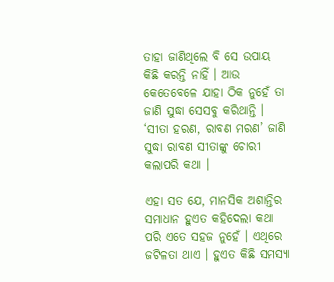ତାହା ଜାଣିଥିଲେ ବି ସେ ଉପାୟ କିଛି କରନ୍ତି ନାହିଁ । ଆଉ କେତେବେଳେ ଯାହା ଠିକ ନୁହେଁ ତା ଜାଣି ସୁଦ୍ଧା ସେସବୁ କରିଥାନ୍ତି । ‘ସୀତା ହରଣ, ରାବଣ ମରଣ’ ଜାଣି ସୁଦ୍ଧା ରାବଣ ସୀତାଙ୍କୁ ଚୋରୀ କଲାପରି କଥା ।

ଏହା ସତ ଯେ, ମାନସିକ ଅଶାନ୍ତିର ସମାଧାନ ହୁଏତ କହିଦେଲା କଥା ପରି ଏତେ ସହଜ ନୁହେଁ । ଏଥିରେ ଜଟିଳତା ଥାଏ । ହୁଏତ କିଛି ସମସ୍ୟା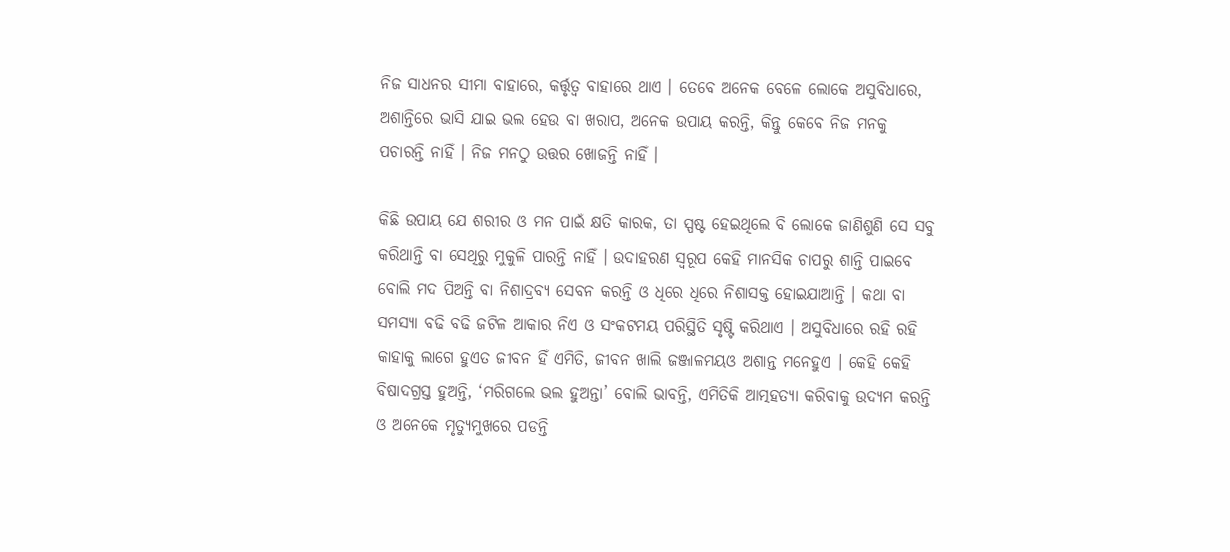ନିଜ ସାଧନର ସୀମା ବାହାରେ, କର୍ତ୍ତୃତ୍ୱ ବାହାରେ ଥାଏ । ତେବେ ଅନେକ ବେଳେ ଲୋକେ ଅସୁବିଧାରେ, ଅଶାନ୍ତିରେ ଭାସି ଯାଇ ଭଲ ହେଉ ବା ଖରାପ, ଅନେକ ଉପାୟ କରନ୍ତି, କିନ୍ତୁ କେବେ ନିଜ ମନକୁ ପଚାରନ୍ତି ନାହିଁ । ନିଜ ମନଠୁ ଉତ୍ତର ଖୋଜନ୍ତି ନାହିଁ ।

କିଛି ଉପାୟ ଯେ ଶରୀର ଓ ମନ ପାଇଁ କ୍ଷତି କାରକ, ତା ସ୍ପଷ୍ଟ ହେଇଥିଲେ ବି ଲୋକେ ଜାଣିଶୁଣି ସେ ସବୁ କରିଥାନ୍ତି ବା ସେଥିରୁ ମୁକୁଳି ପାରନ୍ତି ନାହିଁ । ଉଦାହରଣ ସ୍ୱରୂପ କେହି ମାନସିକ ଚାପରୁ ଶାନ୍ତି ପାଇବେ ବୋଲି ମଦ ପିଅନ୍ତି ବା ନିଶାଦ୍ରବ୍ୟ ସେବନ କରନ୍ତି ଓ ଧିରେ ଧିରେ ନିଶାସକ୍ତ ହୋଇଯାଆନ୍ତି । କଥା ବା ସମସ୍ୟା ବଢି ବଢି ଜଟିଳ ଆକାର ନିଏ ଓ ସଂକଟମୟ ପରିସ୍ଥିତି ସୃଷ୍ଟି କରିଥାଏ । ଅସୁବିଧାରେ ରହି ରହି କାହାକୁ ଲାଗେ ହୁଏତ ଜୀବନ ହିଁ ଏମିତି, ଜୀବନ ଖାଲି ଜଞ୍ଜାଳମୟଓ ଅଶାନ୍ତ ମନେହୁଏ । କେହି କେହି ବିଷାଦଗ୍ରସ୍ତ ହୁଅନ୍ତି, ‘ମରିଗଲେ ଭଲ ହୁଅନ୍ତା’ ବୋଲି ଭାବନ୍ତି, ଏମିତିକି ଆତ୍ମହତ୍ୟା କରିବାକୁ ଉଦ୍ୟମ କରନ୍ତି ଓ ଅନେକେ ମୃତ୍ୟୁମୁଖରେ ପଡନ୍ତି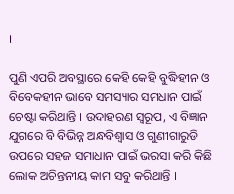।

ପୁଣି ଏପରି ଅବସ୍ଥାରେ କେହି କେହି ବୁଦ୍ଧିହୀନ ଓ ବିବେକହୀନ ଭାବେ ସମସ୍ୟାର ସମଧାନ ପାଇଁ ଚେଷ୍ଟା କରିଥାନ୍ତି । ଉଦାହରଣ ସ୍ୱରୂପ, ଏ ବିଜ୍ଞାନ ଯୁଗରେ ବି ବିଭିନ୍ନ ଅନ୍ଧବିଶ୍ୱାସ ଓ ଗୁଣୀଗାରୁଡି ଉପରେ ସହଜ ସମାଧାନ ପାଇଁ ଭରସା କରି କିଛି ଲୋକ ଅଚିନ୍ତନୀୟ କାମ ସବୁ କରିଥାନ୍ତି ।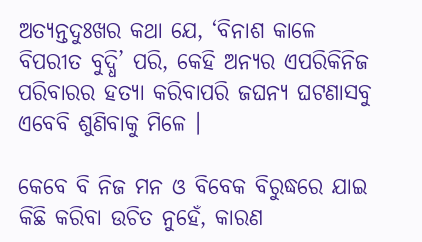ଅତ୍ୟନ୍ତଦୁଃଖର କଥା ଯେ, ‘ବିନାଶ କାଳେ ବିପରୀତ ବୁଦ୍ଧି’ ପରି, କେହି ଅନ୍ୟର ଏପରିକିନିଜ ପରିବାରର ହତ୍ୟା କରିବାପରି ଜଘନ୍ୟ ଘଟଣାସବୁ ଏବେବି ଶୁଣିବାକୁ ମିଳେ ।

କେବେ ବି ନିଜ ମନ ଓ ବିବେକ ବିରୁଦ୍ଧରେ ଯାଇ କିଛି କରିବା ଉଚିତ ନୁହେଁ, କାରଣ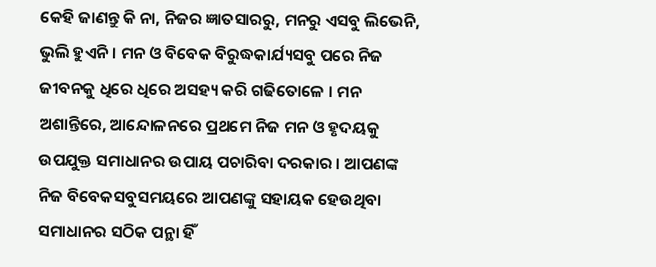କେହି ଜାଣନ୍ତୁ କି ନା, ନିଜର ଜ୍ଞାତସାରରୁ, ମନରୁ ଏସବୁ ଲିଭେନି, ଭୁଲି ହୁଏନି । ମନ ଓ ବିବେକ ବିରୁଦ୍ଧକାର୍ଯ୍ୟସବୁ ପରେ ନିଜ ଜୀବନକୁ ଧିରେ ଧିରେ ଅସହ୍ୟ କରି ଗଢିତୋଳେ । ମନ ଅଶାନ୍ତିରେ, ଆନ୍ଦୋଳନରେ ପ୍ରଥମେ ନିଜ ମନ ଓ ହୃଦୟକୁ ଉପଯୁକ୍ତ ସମାଧାନର ଉପାୟ ପଚାରିବା ଦରକାର । ଆପଣଙ୍କ ନିଜ ବିବେକସବୁସମୟରେ ଆପଣଙ୍କୁ ସହାୟକ ହେଉଥିବା ସମାଧାନର ସଠିକ ପନ୍ଥା ହିଁ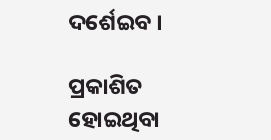ଦର୍ଶେଇବ ।

ପ୍ରକାଶିତ ହୋଇଥିବା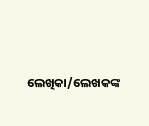ଲେଖିକା/ଲେଖକଙ୍କ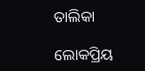ତାଲିକା

ଲୋକପ୍ରିୟ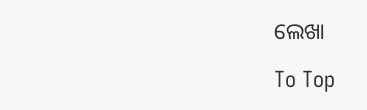ଲେଖା

To Top